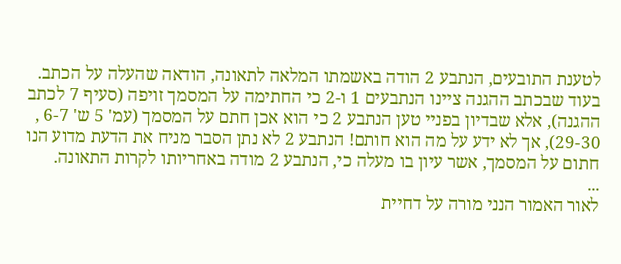לטענת התובעים, הנתבע 2 הודה באשמתו המלאה לתאונה, הודאה שהעלה על הכתב.
בעוד שבכתב ההגנה ציינו הנתבעים 1 ו-2 כי החתימה על המסמך זויפה (סעיף 7 לכתב ההגנה), אלא שבדיון בפניי טען הנתבע 2 כי הוא אכן חתם על המסמך (עמ' 5 ש' 6-7 , 29-30), אך לא ידע על מה הוא חותם! הנתבע 2 לא נתן הסבר מניח את הדעת מדוע הנו חתום על המסמך, אשר עיון בו מעלה כי, הנתבע 2 מודה באחריותו לקרות התאונה.
...
לאור האמור הנני מורה על דחיית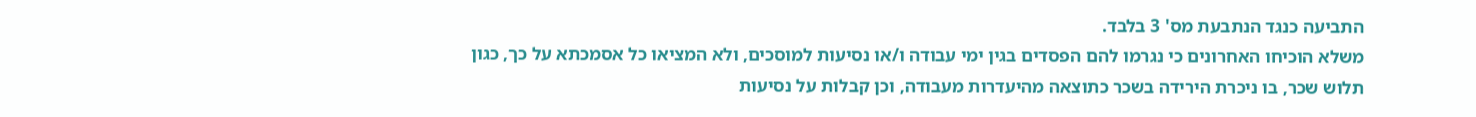התביעה כנגד הנתבעת מס' 3 בלבד.
משלא הוכיחו האחרונים כי נגרמו להם הפסדים בגין ימי עבודה ו/או נסיעות למוסכים, ולא המציאו כל אסמכתא על כך, כגון תלוש שכר, בו ניכרת הירידה בשכר כתוצאה מהיעדרות מעבודה, וכן קבלות על נסיעות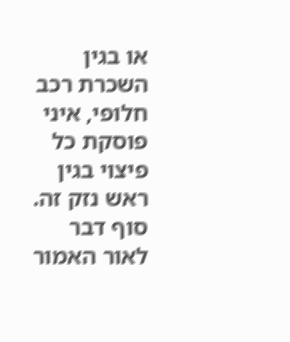או בגין השכרת רכב חלופי, איני פוסקת כל פיצוי בגין ראש נזק זה.
סוף דבר
לאור האמור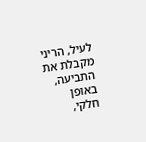לעיל, הריני מקבלת את התביעה, באופן חלקי,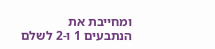ומחייבת את הנתבעים 1 ו-2 לשלם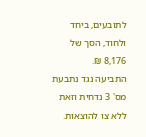לתובעים, ביחד ולחוד, הסך של 8,176 ₪.
התביעה נגד נתבעת מס' 3 נדחית וזאת ללא צו להוצאות.